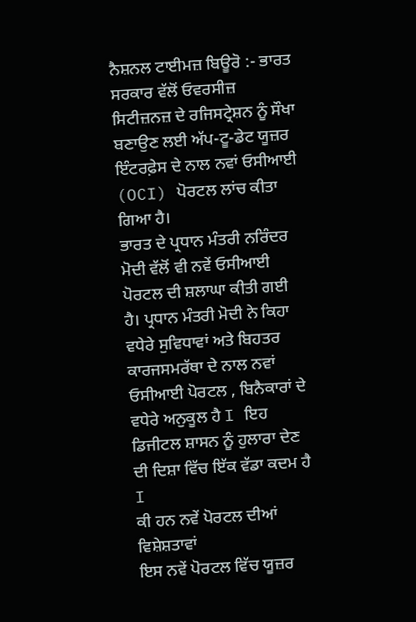ਨੈਸ਼ਨਲ ਟਾਈਮਜ਼ ਬਿਊਰੋ :- ਭਾਰਤ ਸਰਕਾਰ ਵੱਲੋਂ ਓਵਰਸੀਜ਼ ਸਿਟੀਜ਼ਨਜ਼ ਦੇ ਰਜਿਸਟ੍ਰੇਸ਼ਨ ਨੂੰ ਸੌਖਾ ਬਣਾਉਣ ਲਈ ਅੱਪ-ਟੂ-ਡੇਟ ਯੂਜ਼ਰ ਇੰਟਰਫ਼ੇਸ ਦੇ ਨਾਲ ਨਵਾਂ ਓਸੀਆਈ (OCI) ਪੋਰਟਲ ਲਾਂਚ ਕੀਤਾ ਗਿਆ ਹੈ।
ਭਾਰਤ ਦੇ ਪ੍ਰਧਾਨ ਮੰਤਰੀ ਨਰਿੰਦਰ ਮੋਦੀ ਵੱਲੋਂ ਵੀ ਨਵੇਂ ਓਸੀਆਈ ਪੋਰਟਲ ਦੀ ਸ਼ਲਾਘਾ ਕੀਤੀ ਗਈ ਹੈ। ਪ੍ਰਧਾਨ ਮੰਤਰੀ ਮੋਦੀ ਨੇ ਕਿਹਾ ਵਧੇਰੇ ਸੁਵਿਧਾਵਾਂ ਅਤੇ ਬਿਹਤਰ ਕਾਰਜਸਮਰੱਥਾ ਦੇ ਨਾਲ ਨਵਾਂ ਓਸੀਆਈ ਪੋਰਟਲ , ਬਿਨੈਕਾਰਾਂ ਦੇ ਵਧੇਰੇ ਅਨੁਕੂਲ ਹੈ I ਇਹ ਡਿਜੀਟਲ ਸ਼ਾਸਨ ਨੂੰ ਹੁਲਾਰਾ ਦੇਣ ਦੀ ਦਿਸ਼ਾ ਵਿੱਚ ਇੱਕ ਵੱਡਾ ਕਦਮ ਹੈ I
ਕੀ ਹਨ ਨਵੇਂ ਪੋਰਟਲ ਦੀਆਂ ਵਿਸ਼ੇਸ਼ਤਾਵਾਂ
ਇਸ ਨਵੇਂ ਪੋਰਟਲ ਵਿੱਚ ਯੂਜ਼ਰ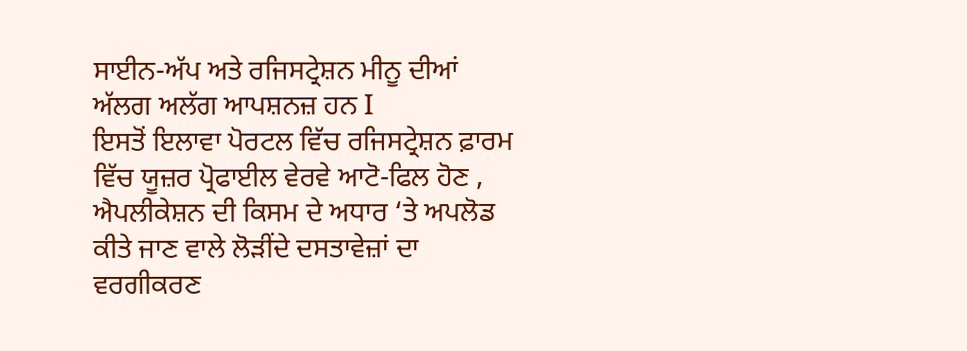ਸਾਈਨ-ਅੱਪ ਅਤੇ ਰਜਿਸਟ੍ਰੇਸ਼ਨ ਮੀਨੂ ਦੀਆਂ ਅੱਲਗ ਅਲੱਗ ਆਪਸ਼ਨਜ਼ ਹਨ I
ਇਸਤੋਂ ਇਲਾਵਾ ਪੋਰਟਲ ਵਿੱਚ ਰਜਿਸਟ੍ਰੇਸ਼ਨ ਫ਼ਾਰਮ ਵਿੱਚ ਯੂਜ਼ਰ ਪ੍ਰੋਫਾਈਲ ਵੇਰਵੇ ਆਟੋ-ਫਿਲ ਹੋਣ , ਐਪਲੀਕੇਸ਼ਨ ਦੀ ਕਿਸਮ ਦੇ ਅਧਾਰ ‘ਤੇ ਅਪਲੋਡ ਕੀਤੇ ਜਾਣ ਵਾਲੇ ਲੋੜੀਂਦੇ ਦਸਤਾਵੇਜ਼ਾਂ ਦਾ ਵਰਗੀਕਰਣ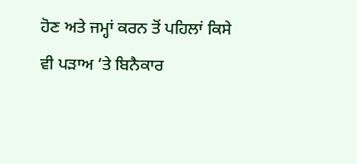ਹੋਣ ਅਤੇ ਜਮ੍ਹਾਂ ਕਰਨ ਤੋਂ ਪਹਿਲਾਂ ਕਿਸੇ ਵੀ ਪੜਾਅ ‘ਤੇ ਬਿਨੈਕਾਰ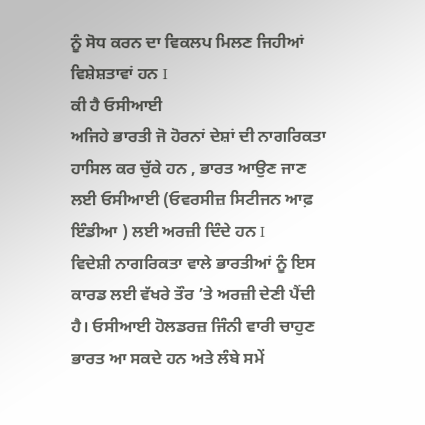ਨੂੰ ਸੋਧ ਕਰਨ ਦਾ ਵਿਕਲਪ ਮਿਲਣ ਜਿਹੀਆਂ ਵਿਸ਼ੇਸ਼ਤਾਵਾਂ ਹਨ I
ਕੀ ਹੈ ਓਸੀਆਈ
ਅਜਿਹੇ ਭਾਰਤੀ ਜੋ ਹੋਰਨਾਂ ਦੇਸ਼ਾਂ ਦੀ ਨਾਗਰਿਕਤਾ ਹਾਸਿਲ ਕਰ ਚੁੱਕੇ ਹਨ , ਭਾਰਤ ਆਉਣ ਜਾਣ ਲਈ ਓਸੀਆਈ (ਓਵਰਸੀਜ਼ ਸਿਟੀਜਨ ਆਫ਼ ਇੰਡੀਆ ) ਲਈ ਅਰਜ਼ੀ ਦਿੰਦੇ ਹਨ I
ਵਿਦੇਸ਼ੀ ਨਾਗਰਿਕਤਾ ਵਾਲੇ ਭਾਰਤੀਆਂ ਨੂੰ ਇਸ ਕਾਰਡ ਲਈ ਵੱਖਰੇ ਤੌਰ ’ਤੇ ਅਰਜ਼ੀ ਦੇਣੀ ਪੈਂਦੀ ਹੈ। ਓਸੀਆਈ ਹੋਲਡਰਜ਼ ਜਿੰਨੀ ਵਾਰੀ ਚਾਹੁਣ ਭਾਰਤ ਆ ਸਕਦੇ ਹਨ ਅਤੇ ਲੰਬੇ ਸਮੇਂ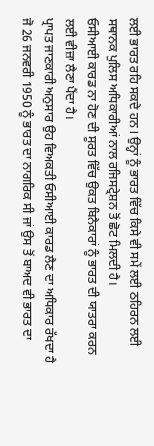ਲਈ ਭਾਰਤ ਰਹਿ ਸਕਦੇ ਹਨ I ਉਨ੍ਹਾਂ ਨੂੰ ਭਾਰਤ ਵਿੱਚ ਕਿਸੇ ਵੀ ਸਮੇਂ ਲਈ ਠਹਿਰਨ ਲਈ ਸਥਾਨਕ ਪੁਲਿਸ ਅਧਿਕਾਰੀਆਂ ਨਾਲ ਰਜਿਸਟ੍ਰੇਸ਼ਨ ਤੋਂ ਛੋਟ ਮਿਲਦੀ ਹੈ।
ਓਸੀਆਈ ਕਾਰਡ ਨਾ ਹੋਣ ਦੀ ਸੂਰਤ ਵਿੱਚ ਉਕਤ ਬਿਨੈਕਾਰਾਂ ਨੂੰ ਭਾਰਤ ਦੀ ਯਾਤਰਾ ਕਰਨ ਲਈ ਵੀਜ਼ਾ ਲੈਣਾ ਪੈਂਦਾ ਹੈ।
ਪ੍ਰਾਪਤ ਜਾਣਕਾਰੀ ਅਨੁਸਾਰ ਉਹ ਵਿਅਕਤੀ ਓਸੀਆਈ ਕਾਰਡ ਲੈਣ ਦਾ ਅਧਿਕਾਰ ਰੱਖਦਾ ਹੈ ਜੋ 26 ਜਨਵਰੀ 1950 ਨੂੰ ਭਾਰਤ ਦਾ ਨਾਗਰਿਕ ਸੀ ਜਾਂ ਉਸ ਤੋਂ ਬਾਅਦ ਵੀ ਭਾਰਤ ਦਾ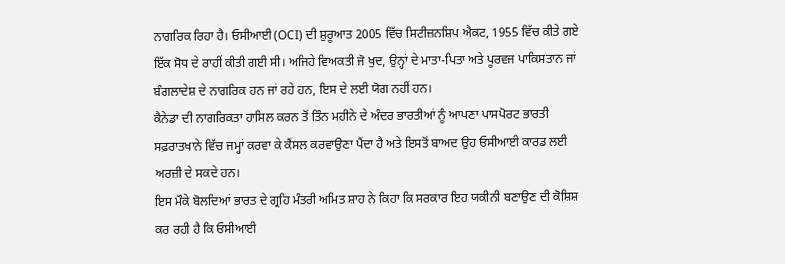ਨਾਗਰਿਕ ਰਿਹਾ ਹੈ। ਓਸੀਆਈ (OCI) ਦੀ ਸ਼ੁਰੂਆਤ 2005 ਵਿੱਚ ਸਿਟੀਜ਼ਨਸ਼ਿਪ ਐਕਟ, 1955 ਵਿੱਚ ਕੀਤੇ ਗਏ ਇੱਕ ਸੋਧ ਦੇ ਰਾਹੀਂ ਕੀਤੀ ਗਈ ਸੀ। ਅਜਿਹੇ ਵਿਅਕਤੀ ਜੋ ਖੁਦ, ਉਨ੍ਹਾਂ ਦੇ ਮਾਤਾ-ਪਿਤਾ ਅਤੇ ਪੂਰਵਜ ਪਾਕਿਸਤਾਨ ਜਾਂ ਬੰਗਲਾਦੇਸ਼ ਦੇ ਨਾਗਰਿਕ ਹਨ ਜਾਂ ਰਹੇ ਹਨ, ਇਸ ਦੇ ਲਈ ਯੋਗ ਨਹੀਂ ਹਨ।
ਕੈਨੇਡਾ ਦੀ ਨਾਗਰਿਕਤਾ ਹਾਸਿਲ ਕਰਨ ਤੋਂ ਤਿੰਨ ਮਹੀਨੇ ਦੇ ਅੰਦਰ ਭਾਰਤੀਆਂ ਨੂੰ ਆਪਣਾ ਪਾਸਪੋਰਟ ਭਾਰਤੀ ਸਫ਼ਰਾਤਖਾਨੇ ਵਿੱਚ ਜਮ੍ਹਾਂ ਕਰਵਾ ਕੇ ਕੈਂਸਲ ਕਰਵਾਉਣਾ ਪੈਂਦਾ ਹੈ ਅਤੇ ਇਸਤੋਂ ਬਾਅਦ ਉਹ ਓਸੀਆਈ ਕਾਰਡ ਲਈ ਅਰਜ਼ੀ ਦੇ ਸਕਦੇ ਹਨ।
ਇਸ ਮੌਕੇ ਬੋਲਦਿਆਂ ਭਾਰਤ ਦੇ ਗ੍ਰਹਿ ਮੰਤਰੀ ਅਮਿਤ ਸ਼ਾਹ ਨੇ ਕਿਹਾ ਕਿ ਸਰਕਾਰ ਇਹ ਯਕੀਨੀ ਬਣਾਉਣ ਦੀ ਕੋਸ਼ਿਸ਼ ਕਰ ਰਹੀ ਹੈ ਕਿ ਓਸੀਆਈ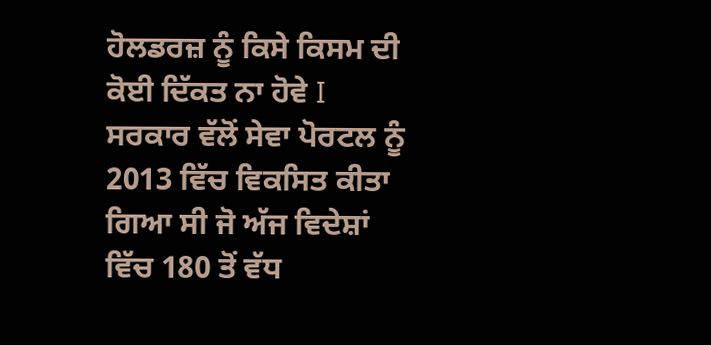ਹੋਲਡਰਜ਼ ਨੂੰ ਕਿਸੇ ਕਿਸਮ ਦੀ ਕੋਈ ਦਿੱਕਤ ਨਾ ਹੋਵੇ I
ਸਰਕਾਰ ਵੱਲੋਂ ਸੇਵਾ ਪੋਰਟਲ ਨੂੰ 2013 ਵਿੱਚ ਵਿਕਸਿਤ ਕੀਤਾ ਗਿਆ ਸੀ ਜੋ ਅੱਜ ਵਿਦੇਸ਼ਾਂ ਵਿੱਚ 180 ਤੋਂ ਵੱਧ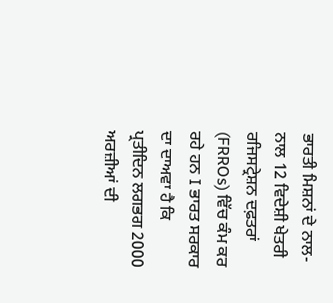ਭਾਰਤੀ ਮਿਸ਼ਨਾਂ ਦੇ ਨਾਲ-ਨਾਲ 12 ਵਿਦੇਸ਼ੀ ਖੇਤਰੀ ਰਜਿਸਟ੍ਰੇਸ਼ਨ ਦਫ਼ਤਰਾਂ (FRROs) ਵਿੱਚ ਕੰਮ ਕਰ ਰਹੇ ਹਨ I ਭਾਰਤ ਸਰਕਾਰ ਦਾ ਦਾਅਵਾ ਹੈ ਕਿ ਪ੍ਰਤੀਦਿਨ ਲਗਭਗ 2000 ਅਰਜ਼ੀਆਂ ਦੀ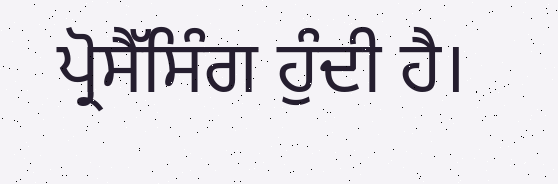ਪ੍ਰੋਸੈੱਸਿੰਗ ਹੁੰਦੀ ਹੈ।